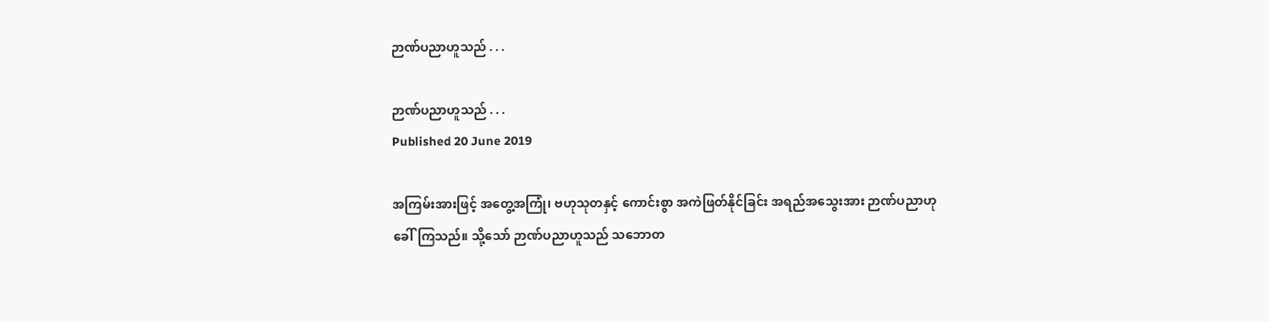ဉာဏ်ပညာဟူသည် . . .

ဉာဏ်ပညာဟူသည် . . .
Published 20 June 2019

အကြမ်းအားဖြင့် အတွေ့အကြုံ၊ ဗဟုသုတနှင့် ကောင်းစွာ အကဲဖြတ်နိုင်ခြင်း အရည်အသွေးအား ဉာဏ်ပညာဟု ခေါ်ကြသည်။ သို့သော် ဉာဏ်ပညာဟူသည် သဘောတ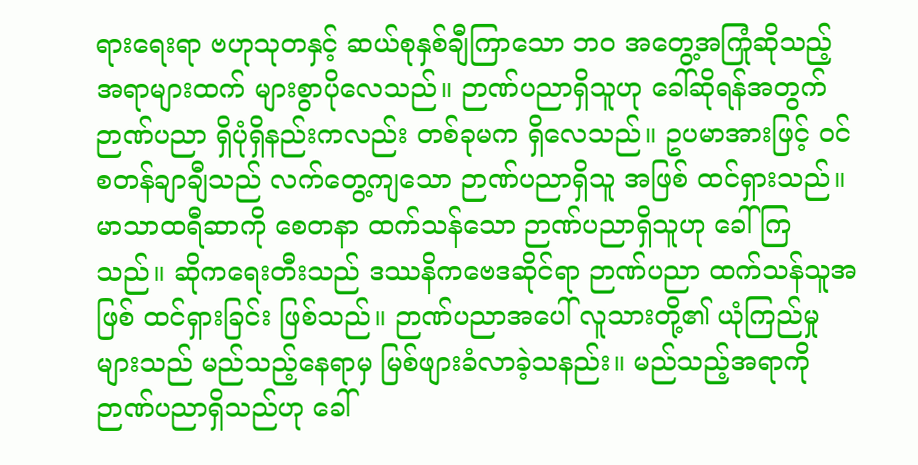ရားရေးရာ ဗဟုသုတနှင့် ဆယ်စုနှစ်ချီကြာသော ဘဝ အတွေ့အကြုံဆိုသည့် အရာများထက် များစွာပိုလေသည်။ ဉာဏ်ပညာရှိသူဟု ခေါ်ဆိုရန်အတွက် ဉာဏ်ပညာ ရှိပုံရှိနည်းကလည်း တစ်ခုမက ရှိလေသည်။ ဥပမာအားဖြင့် ဝင်စတန်ချာချီသည် လက်တွေ့ကျသော ဉာဏ်ပညာရှိသူ အဖြစ် ထင်ရှားသည်။ မာသာထရီဆာကို စေတနာ ထက်သန်သော ဉာဏ်ပညာရှိသူဟု ခေါ်ကြသည်။ ဆိုကရေးတီးသည် ဒဿနိကဗေဒဆိုင်ရာ ဉာဏ်ပညာ ထက်သန်သူအဖြစ် ထင်ရှားခြင်း ဖြစ်သည်။ ဉာဏ်ပညာအပေါ် လူသားတို့၏ ယုံကြည်မှုများသည် မည်သည့်နေရာမှ မြစ်ဖျားခံလာခဲ့သနည်း။ မည်သည့်အရာကို ဉာဏ်ပညာရှိသည်ဟု ခေါ်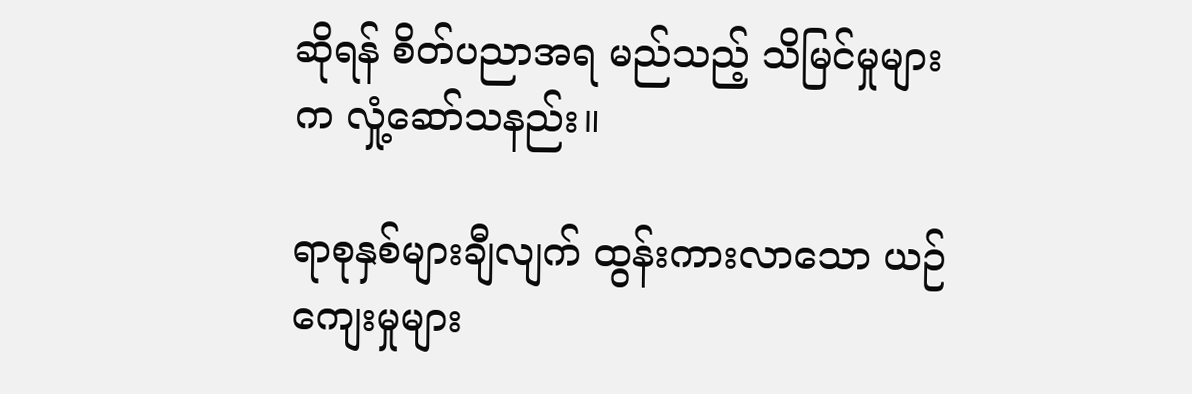ဆိုရန် စိတ်ပညာအရ မည်သည့် သိမြင်မှုများက လှုံ့ဆော်သနည်း။

ရာစုနှစ်များချီလျက် ထွန်းကားလာသော ယဉ်ကျေးမှုများ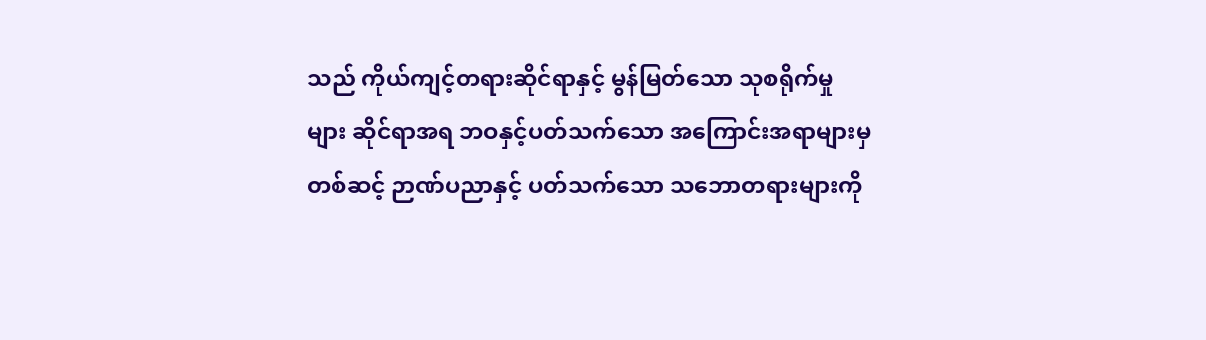သည် ကိုယ်ကျင့်တရားဆိုင်ရာနှင့် မွန်မြတ်သော သုစရိုက်မှုများ ဆိုင်ရာအရ ဘဝနှင့်ပတ်သက်သော အကြောင်းအရာများမှ တစ်ဆင့် ဉာဏ်ပညာနှင့် ပတ်သက်သော သဘောတရားများကို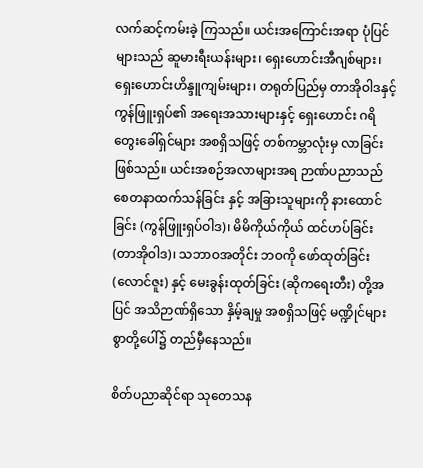လက်ဆင့်ကမ်းခဲ့ ကြသည်။ ယင်းအကြောင်းအရာ ပုံပြင်များသည် ဆူမားရီးယန်းများ၊ ရှေးဟောင်းအီဂျစ်များ၊ ရှေးဟောင်းဟိန္ဒူကျမ်းများ၊ တရုတ်ပြည်မှ တာအိုဝါဒနှင့် ကွန်ဖြူးရှပ်၏ အရေးအသားများနှင့် ရှေးဟောင်း ဂရိတွေးခေါ်ရှင်များ အစရှိသဖြင့် တစ်ကမ္ဘာလုံးမှ လာခြင်း ဖြစ်သည်။ ယင်းအစဉ်အလာများအရ ဉာဏ်ပညာသည် စေတနာထက်သန်ခြင်း နှင့် အခြားသူများကို နားထောင်ခြင်း (ကွန်ဖြူးရှပ်ဝါဒ)၊ မိမိကိုယ်ကိုယ် ထင်ဟပ်ခြင်း (တာအိုဝါဒ)၊ သဘာဝအတိုင်း ဘဝကို ဖော်ထုတ်ခြင်း (လောင်ဇူး) နှင့် မေးခွန်းထုတ်ခြင်း (ဆိုကရေးတီး) တို့အပြင် အသိဉာဏ်ရှိသော နှိမ့်ချမှု အစရှိသဖြင့် မဏ္ဍိုင်များစွာတို့ပေါ်၌ တည်မှီနေသည်။

စိတ်ပညာဆိုင်ရာ သုတေသန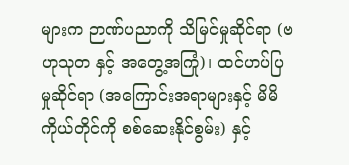များက ဉာဏ်ပညာကို သိမြင်မှုဆိုင်ရာ (ဗဟုသုတ နှင့် အတွေ့အကြုံ)၊ ထင်ဟပ်ပြမှုဆိုင်ရာ (အကြောင်းအရာများနှင့် မိမိကိုယ်တိုင်ကို စစ်ဆေးနိုင်စွမ်း) နှင့်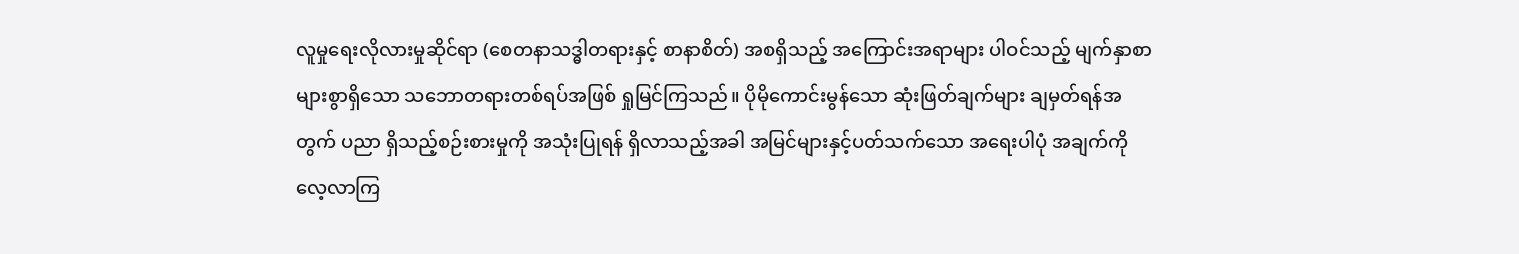လူမှုရေးလိုလားမှုဆိုင်ရာ (စေတနာသဒ္ဓါတရားနှင့် စာနာစိတ်) အစရှိသည့် အကြောင်းအရာများ ပါဝင်သည့် မျက်နှာစာများစွာရှိသော သဘောတရားတစ်ရပ်အဖြစ် ရှုမြင်ကြသည်။ ပိုမိုကောင်းမွန်သော ဆုံးဖြတ်ချက်များ ချမှတ်ရန်အတွက် ပညာ ရှိသည့်စဉ်းစားမှုကို အသုံးပြုရန် ရှိလာသည့်အခါ အမြင်များနှင့်ပတ်သက်သော အရေးပါပုံ အချက်ကို လေ့လာကြ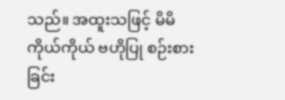သည်။ အထူးသဖြင့် မိမိကိုယ်ကိုယ် ဗဟိုပြု စဉ်းစားခြင်း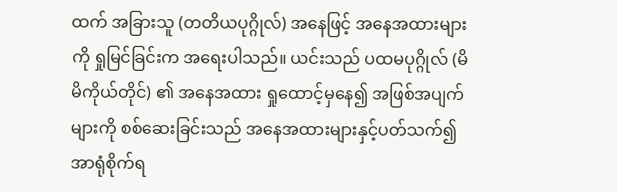ထက် အခြားသူ (တတိယပုဂ္ဂိုလ်) အနေဖြင့် အနေအထားများကို ရှုမြင်ခြင်းက အရေးပါသည်။ ယင်းသည် ပထမပုဂ္ဂိုလ် (မိမိကိုယ်တိုင်) ၏ အနေအထား ရှုထောင့်မှနေ၍ အဖြစ်အပျက်များကို စစ်ဆေးခြင်းသည် အနေအထားများနှင့်ပတ်သက်၍ အာရုံစိုက်ရ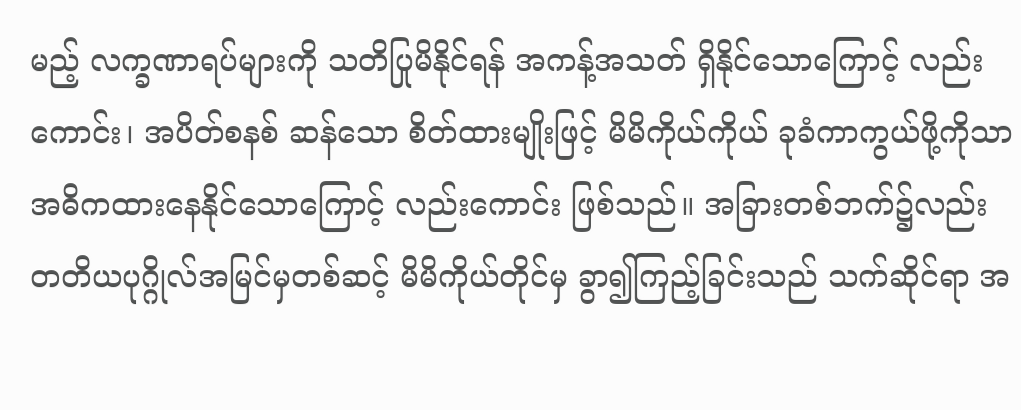မည့် လက္ခဏာရပ်များကို သတိပြုမိနိုင်ရန် အကန့်အသတ် ရှိနိုင်သောကြောင့် လည်းကောင်း၊ အပိတ်စနစ် ဆန်သော စိတ်ထားမျိုးဖြင့် မိမိကိုယ်ကိုယ် ခုခံကာကွယ်ဖို့ကိုသာ အဓိကထားနေနိုင်သောကြောင့် လည်းကောင်း ဖြစ်သည်။ အခြားတစ်ဘက်၌လည်း တတိယပုဂ္ဂိုလ်အမြင်မှတစ်ဆင့် မိမိကိုယ်တိုင်မှ ခွာ၍ကြည့်ခြင်းသည် သက်ဆိုင်ရာ အ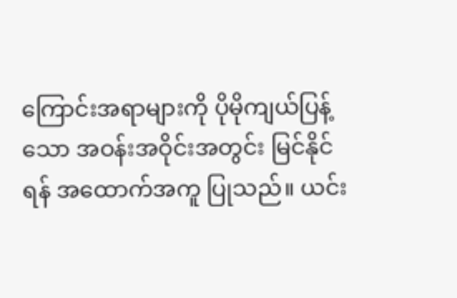ကြောင်းအရာများကို ပိုမိုကျယ်ပြန့်သော အဝန်းအဝိုင်းအတွင်း မြင်နိုင်ရန် အထောက်အကူ ပြုသည်။ ယင်း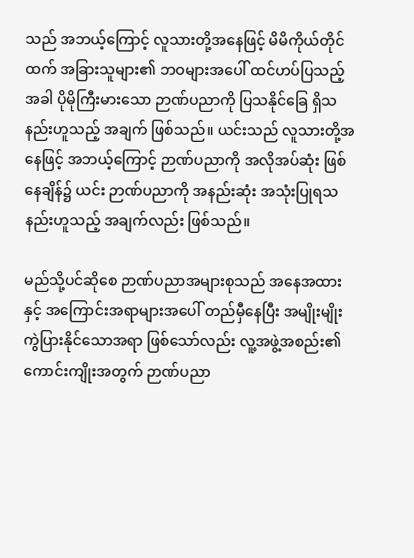သည် အဘယ့်ကြောင့် လူသားတို့အနေဖြင့် မိမိကိုယ်တိုင်ထက် အခြားသူများ၏ ဘဝများအပေါ် ထင်ဟပ်ပြသည့်အခါ ပိုမိုကြီးမားသော ဉာဏ်ပညာကို ပြသနိုင်ခြေ ရှိသနည်းဟူသည့် အချက် ဖြစ်သည်။ ယင်းသည် လူသားတို့အနေဖြင့် အဘယ့်ကြောင့် ဉာဏ်ပညာကို အလိုအပ်ဆုံး ဖြစ်နေချိန်၌ ယင်း ဉာဏ်ပညာကို အနည်းဆုံး အသုံးပြုရသနည်းဟူသည့် အချက်လည်း ဖြစ်သည်။

မည်သို့ပင်ဆိုစေ ဉာဏ်ပညာအများစုသည် အနေအထားနှင့် အကြောင်းအရာများအပေါ် တည်မှီနေပြီး အမျိုးမျိုး ကွဲပြားနိုင်သောအရာ ဖြစ်သော်လည်း လူ့အဖွဲ့အစည်း၏ ကောင်းကျိုးအတွက် ဉာဏ်ပညာ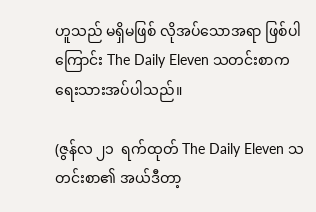ဟူသည် မရှိမဖြစ် လိုအပ်သောအရာ ဖြစ်ပါကြောင်း The Daily Eleven သတင်းစာက ရေးသားအပ်ပါသည်။

(ဇွန်လ ၂၁  ရက်ထုတ် The Daily Eleven သတင်းစာ၏ အယ်ဒီတာ့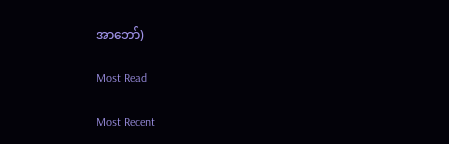အာဘော်)

Most Read

Most Recent